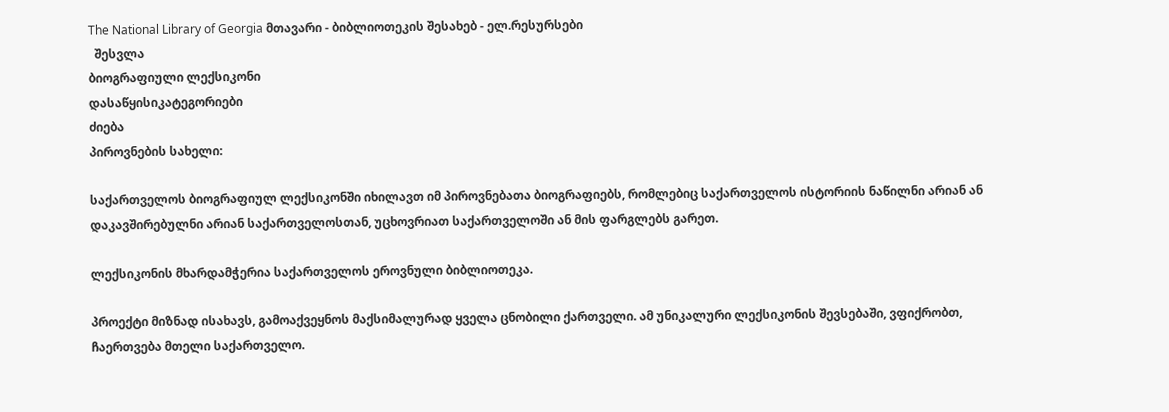The National Library of Georgia მთავარი - ბიბლიოთეკის შესახებ - ელ.რესურსები
  შესვლა
ბიოგრაფიული ლექსიკონი
დასაწყისიკატეგორიები
ძიება
პიროვნების სახელი:

საქართველოს ბიოგრაფიულ ლექსიკონში იხილავთ იმ პიროვნებათა ბიოგრაფიებს, რომლებიც საქართველოს ისტორიის ნაწილნი არიან ან დაკავშირებულნი არიან საქართველოსთან, უცხოვრიათ საქართველოში ან მის ფარგლებს გარეთ.

ლექსიკონის მხარდამჭერია საქართველოს ეროვნული ბიბლიოთეკა.

პროექტი მიზნად ისახავს, გამოაქვეყნოს მაქსიმალურად ყველა ცნობილი ქართველი. ამ უნიკალური ლექსიკონის შევსებაში, ვფიქრობთ, ჩაერთვება მთელი საქართველო.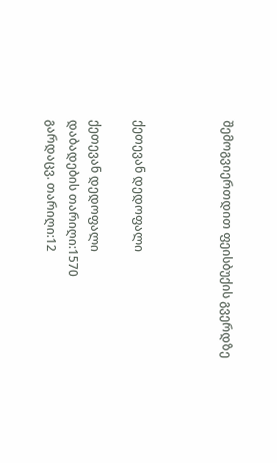შემოგვიერთდით ფეისბუქის გვერდზე



ქეთევან დედოფალი

ქეთევან დედოფალი
დაბადების თარიღი:1570
გარდაცვ. თარიღი:12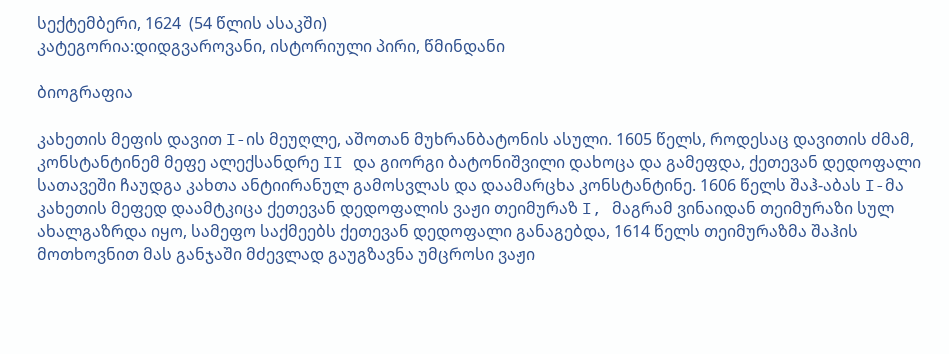სექტემბერი, 1624  (54 წლის ასაკში)
კატეგორია:დიდგვაროვანი, ისტორიული პირი, წმინდანი

ბიოგრაფია

კახეთის მეფის დავით I-ის მეუღლე, აშოთან მუხრანბატონის ასული. 1605 წელს, როდესაც დავითის ძმამ, კონსტანტინემ მეფე ალექსანდრე II და გიორგი ბატონიშვილი დახოცა და გამეფდა, ქეთევან დედოფალი სათავეში ჩაუდგა კახთა ანტიირანულ გამოსვლას და დაამარცხა კონსტანტინე. 1606 წელს შაჰ-აბას I-მა კახეთის მეფედ დაამტკიცა ქეთევან დედოფალის ვაჟი თეიმურაზ I, მაგრამ ვინაიდან თეიმურაზი სულ ახალგაზრდა იყო, სამეფო საქმეებს ქეთევან დედოფალი განაგებდა, 1614 წელს თეიმურაზმა შაჰის მოთხოვნით მას განჯაში მძევლად გაუგზავნა უმცროსი ვაჟი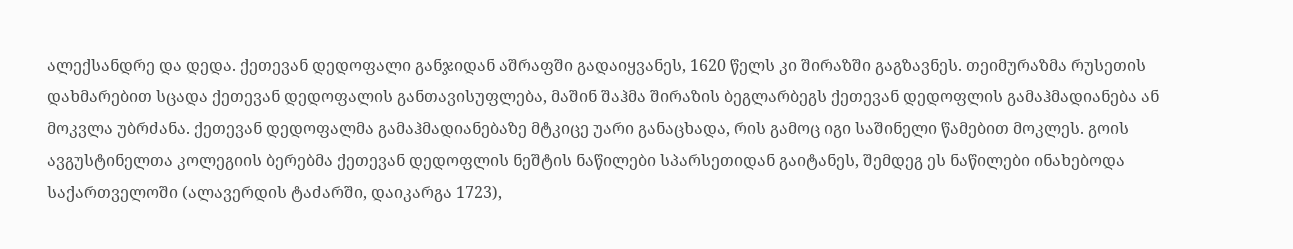ალექსანდრე და დედა. ქეთევან დედოფალი განჯიდან აშრაფში გადაიყვანეს, 1620 წელს კი შირაზში გაგზავნეს. თეიმურაზმა რუსეთის დახმარებით სცადა ქეთევან დედოფალის განთავისუფლება, მაშინ შაჰმა შირაზის ბეგლარბეგს ქეთევან დედოფლის გამაჰმადიანება ან მოკვლა უბრძანა. ქეთევან დედოფალმა გამაჰმადიანებაზე მტკიცე უარი განაცხადა, რის გამოც იგი საშინელი წამებით მოკლეს. გოის ავგუსტინელთა კოლეგიის ბერებმა ქეთევან დედოფლის ნეშტის ნაწილები სპარსეთიდან გაიტანეს, შემდეგ ეს ნაწილები ინახებოდა საქართველოში (ალავერდის ტაძარში, დაიკარგა 1723),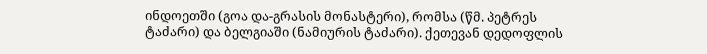ინდოეთში (გოა და-გრასის მონასტერი), რომსა (წმ. პეტრეს ტაძარი) და ბელგიაში (ნამიურის ტაძარი). ქეთევან დედოფლის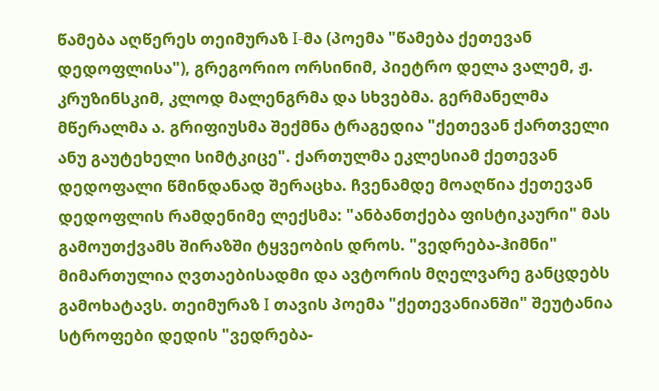წამება აღწერეს თეიმურაზ I-მა (პოემა "წამება ქეთევან დედოფლისა"), გრეგორიო ორსინიმ, პიეტრო დელა ვალემ, ჟ. კრუზინსკიმ, კლოდ მალენგრმა და სხვებმა. გერმანელმა მწერალმა ა. გრიფიუსმა შექმნა ტრაგედია "ქეთევან ქართველი ანუ გაუტეხელი სიმტკიცე". ქართულმა ეკლესიამ ქეთევან დედოფალი წმინდანად შერაცხა. ჩვენამდე მოაღწია ქეთევან დედოფლის რამდენიმე ლექსმა: "ანბანთქება ფისტიკაური" მას გამოუთქვამს შირაზში ტყვეობის დროს. "ვედრება-ჰიმნი" მიმართულია ღვთაებისადმი და ავტორის მღელვარე განცდებს გამოხატავს. თეიმურაზ I თავის პოემა "ქეთევანიანში" შეუტანია სტროფები დედის "ვედრება-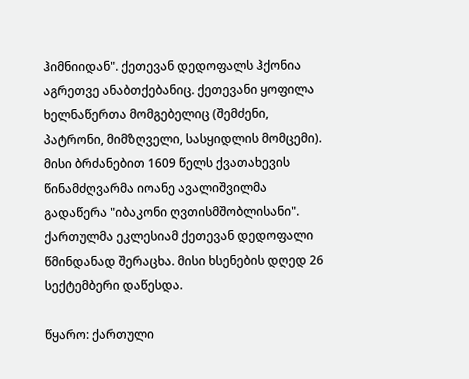ჰიმნიიდან". ქეთევან დედოფალს ჰქონია აგრეთვე ანაბთქებანიც. ქეთევანი ყოფილა ხელნაწერთა მომგებელიც (შემძენი, პატრონი, მიმზღველი, სასყიდლის მომცემი). მისი ბრძანებით 1609 წელს ქვათახევის წინამძღვარმა იოანე ავალიშვილმა გადაწერა "იბაკონი ღვთისმშობლისანი". ქართულმა ეკლესიამ ქეთევან დედოფალი წმინდანად შერაცხა. მისი ხსენების დღედ 26 სექტემბერი დაწესდა.

წყარო: ქართული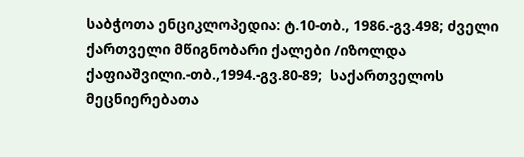საბჭოთა ენციკლოპედია: ტ.10-თბ., 1986.-გვ.498; ძველი ქართველი მწიგნობარი ქალები /იზოლდა ქაფიაშვილი.-თბ.,1994.-გვ.80-89;  საქართველოს მეცნიერებათა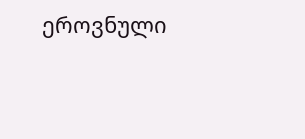ეროვნული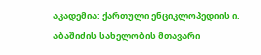აკადემია: ქართული ენციკლოპედიის ი. აბაშიძის სახელობის მთავარი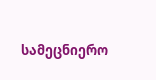სამეცნიერო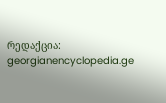რედაქცია: georgianencyclopedia.ge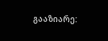გააზიარე: